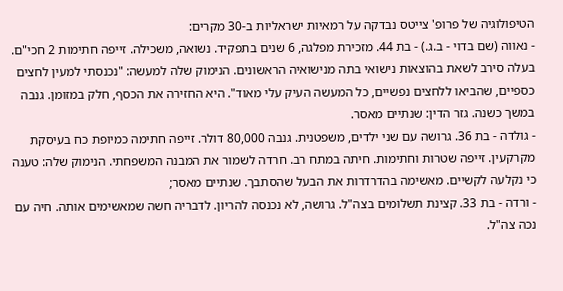הטיפולוגיה של פרופ' צייטס נבדקה על רמאיות ישראליות ב-30 מקרים:
- נאווה (שם בדוי - ב.ג.) - בת 44. מזכירת מפלגה, 6 שנים בתפקיד. נשואה, משכילה. זייפה חתימות 2 חכי"ם. בעלה סירב לשאת בהוצאות נישואי בתה מנישואיה הראשונים. הנימוק שלה למעשה: "נכנסתי למעין לחצים כספיים, שהביאו ללחצים נפשיים, כל המעשה העיק עלי מאוד". היא החזירה את הכסף, חלק במזומן. גנבה במשך כשנה. גזר הדין: שנתיים מאסר.
- גולדה - בת 36. גרושה עם שני ילדים, משפטנית. גנבה 80,000 דולר. זייפה חתימה כמיופת כח בעיסקת מקרקעין. זייפה שטרות וחתימות. חיתה במתח רב. חרדה לשמור את המבנה המשפחתי. הנימוק שלה: טענה כי נקלעה לקשיים. מאשימה בהדרדרות את הבעל שהסתבך. שנתיים מאסר;
- ורדה - בת 33. קצינת תשלומים בצה"ל. גרושה, לא נכנסה להריון. לדבריה חשה שמאשימים אותה. חיה עם נכה צה"ל.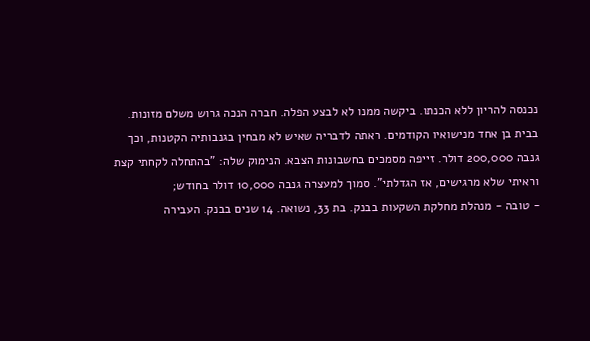נכנסה להריון ללא הכנתו. ביקשה ממנו לא לבצע הפלה. חברה הנכה גרוש משלם מזונות. בבית בן אחד מנישואיו הקודמים. ראתה לדבריה שאיש לא מבחין בגנבותיה הקטנות, וכך גנבה 200,000 דולר. זייפה מסמכים בחשבונות הצבא. הנימוק שלה: "בהתחלה לקחתי קצת וראיתי שלא מרגישים, אז הגדלתי". סמוך למעצרה גנבה 10,000 דולר בחודש;
- טובה - מנהלת מחלקת השקעות בבנק. בת 33, נשואה. 14 שנים בבנק. העבירה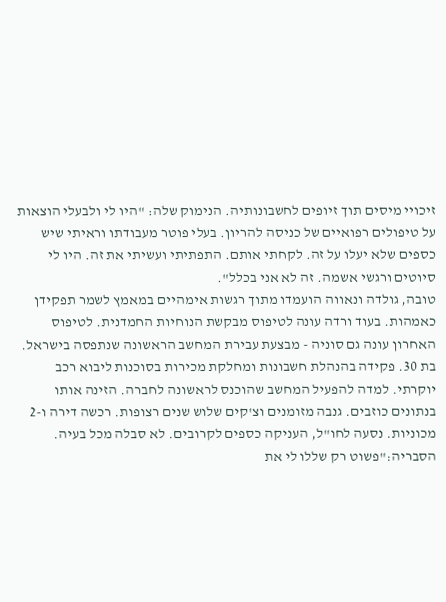זיכויי מיסים תוך זיופים לחשבונותיה. הנימוק שלה: "היו לי ולבעלי הוצאות על טיפולים רפואיים של כניסה להריון. בעלי פוטר מעבודתו וראיתי שיש כספים שלא יעלו על זה. לקחתי אותם. התפתיתי ועשיתי את זה. היו לי סיוטים ורגשי אשמה. זה לא אני בכלל".
טובה, גולדה ונאווה הועמדו מתוך רגשות אימהיים במאמץ לשמר תפקידן כאמהות. בעוד ורדה עונה לטיפוס מבקשת הנוחיות החמדנית. לטיפוס האחרון עונה גם סוניה - מבצעת עבירת המחשב הראשונה שנתפסה בישראל. בת 30. פקידה בהנהלת חשבונות ומחלקת מכירות בסוכנות ליבוא רכב יוקרתי. למדה להפעיל המחשב שהוכנס לראשונה לחברה. הזינה אותו בנתונים כוזבים. גנבה מזומנים וצ'קים שלוש שנים רצופות. רכשה דירה ו-2 מכוניות. נסעה לחו"ל, העניקה כספים לקרובים. לא סבלה מכל בעיה. הסבריה:"פשוט רק שללו לי את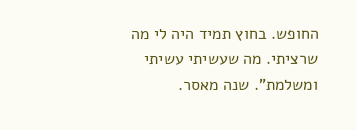החופש. בחוץ תמיד היה לי מה שרציתי. מה שעשיתי עשיתי ומשלמת". שנה מאסר.